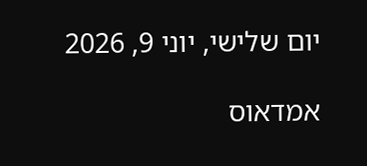יום שלישי, יוני 9, 2026

אמדאוס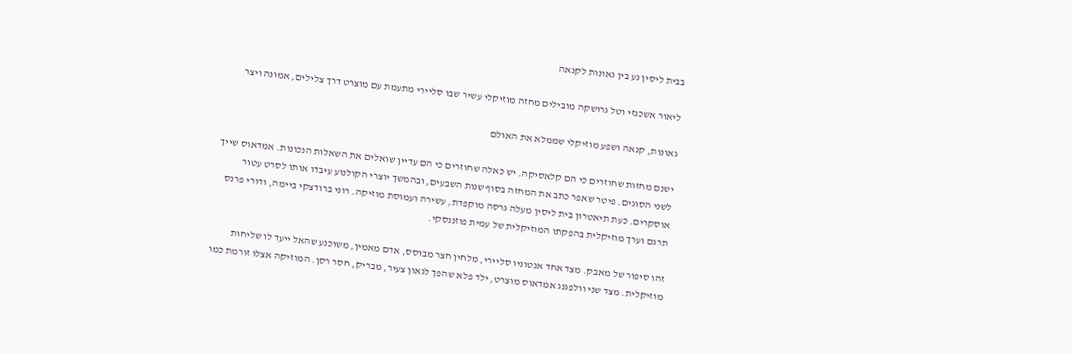בבית ליסין נע בין גאונות לקנאה

ליאור אשכנזי וטל גרושקה מובילים מחזה מוזיקלי עשיר שבו סליירי מתעמת עם מוצרט דרך צלילים, אמונה ויצר

גאונות, קנאה ושפע מוזיקלי שממלא את האולם

ישנם מחזות שחוזרים כי הם קלאסיקה. יש כאלה שחוזרים כי הם עדיין שואלים את השאלות הנכונות. אמדאוס שייך לשני הסוגים. פיטר שאפר כתב את המחזה בסוף שנות השבעים, ובהמשך יוצרי הקולנוע עיבדו אותו לסרט עטור אוסקרים. כעת תיאטרון בית ליסין מעלה גרסה מוקפדת, עשירה ועמוסת מוזיקה. רוני ברודצקי ביימה, ודורי פרנס תרגם וערך מוזיקלית בהפקתו המוזיקלית של עמית פוזננסקי.

זהו סיפור של מאבק. מצד אחד אנטוניו סליירי, מלחין חצר מבוסס, אדם מאמין, משוכנע שהאל ייעד לו שליחות מוזיקלית. מצד שני וולפגנג אמדאוס מוצרט, ילד פלא שהפך לגאון צעיר, מבריק, חסר רסן. המוזיקה אצלו זורמת כמו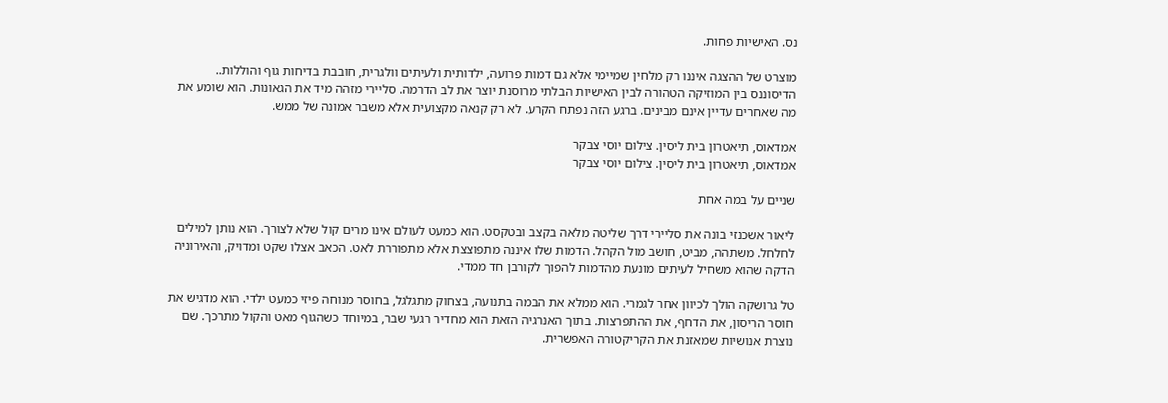נס. האישיות פחות.

מוצרט של ההצגה איננו רק מלחין שמיימי אלא גם דמות פרועה, ילדותית ולעיתים וולגרית, חובבת בדיחות גוף והוללות.. הדיסוננס בין המוזיקה הטהורה לבין האישיות הבלתי מרוסנת יוצר את לב הדרמה. סליירי מזהה מיד את הגאונות. הוא שומע את מה שאחרים עדיין אינם מבינים. ברגע הזה נפתח הקרע. לא רק קנאה מקצועית אלא משבר אמונה של ממש.

אמדאוס, תיאטרון בית ליסין. צילום יוסי צבקר
אמדאוס, תיאטרון בית ליסין. צילום יוסי צבקר

שניים על במה אחת

ליאור אשכנזי בונה את סליירי דרך שליטה מלאה בקצב ובטקסט. הוא כמעט לעולם אינו מרים קול שלא לצורך. הוא נותן למילים לחלחל. משתהה, מביט, חושב מול הקהל. הדמות שלו איננה מתפוצצת אלא מתפוררת לאט. הכאב אצלו שקט ומדויק, והאירוניה הדקה שהוא משחיל לעיתים מונעת מהדמות להפוך לקורבן חד ממדי.

טל גרושקה הולך לכיוון אחר לגמרי. הוא ממלא את הבמה בתנועה, בצחוק מתגלגל, בחוסר מנוחה פיזי כמעט ילדי. הוא מדגיש את חוסר הריסון, את הדחף, את ההתפרצות. בתוך האנרגיה הזאת הוא מחדיר רגעי שבר, במיוחד כשהגוף מאט והקול מתרכך. שם נוצרת אנושיות שמאזנת את הקריקטורה האפשרית.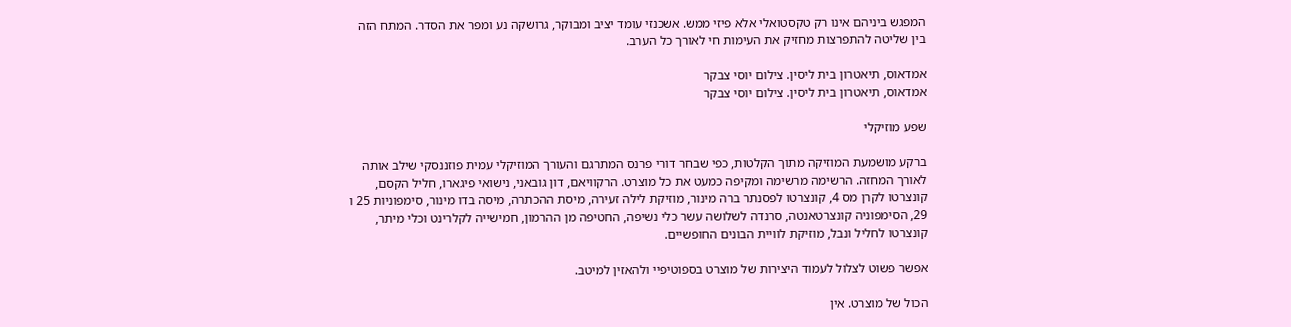המפגש ביניהם אינו רק טקסטואלי אלא פיזי ממש. אשכנזי עומד יציב ומבוקר, גרושקה נע ומפר את הסדר. המתח הזה בין שליטה להתפרצות מחזיק את העימות חי לאורך כל הערב.

אמדאוס, תיאטרון בית ליסין. צילום יוסי צבקר
אמדאוס, תיאטרון בית ליסין. צילום יוסי צבקר

שפע מוזיקלי

ברקע מושמעת המוזיקה מתוך הקלטות, כפי שבחר דורי פרנס המתרגם והעורך המוזיקלי עמית פוזננסקי שילב אותה לאורך המחזה. הרשימה מרשימה ומקיפה כמעט את כל מוצרט. הרקוויאם, דון גובאני, נישואי פיגארו, חליל הקסם, קונצרטו לקרן מס 4, קונצרטו לפסנתר ברה מינור, מוזיקת לילה זעירה, מיסת ההכתרה, מיסה בדו מינור, סימפוניות 25 ו 29, הסימפוניה קונצרטאנטה, סרנדה לשלושה עשר כלי נשיפה, החטיפה מן ההרמון, חמישייה לקלרינט וכלי מיתר, קונצרטו לחליל ונבל, מוזיקת לוויית הבונים החופשיים.

אפשר פשוט לצלול לעמוד היצירות של מוצרט בספוטיפיי ולהאזין למיטב.

הכול של מוצרט. אין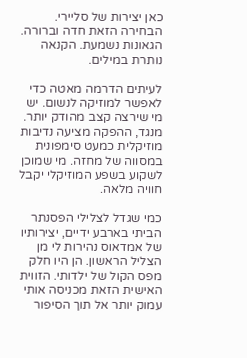כאן יצירות של סליירי. הבחירה הזאת חדה וברורה. הגאונות נשמעת. הקנאה נותרת במילים.

לעיתים הדרמה מאטה כדי לאפשר למוזיקה לנשום. יש מי שירצה קצב מהודק יותר. מנגד, ההפקה מציעה נדיבות מוזיקלית כמעט סימפונית במסווה של מחזה. מי שמוכן לשקוע בשפע המוזיקלי יקבל חוויה מלאה.

כמי שגדל לצלילי הפסנתר הביתי בארבע ידיים, יצירותיו של אמדאוס נהירות לי מן הצליל הראשון. הן היו חלק מפס הקול של ילדותי. הזווית האישית הזאת מכניסה אותי עמוק יותר אל תוך הסיפור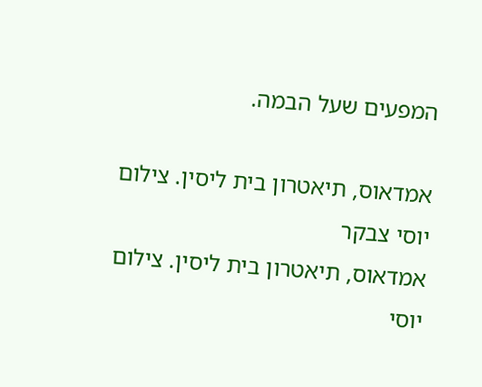המפעים שעל הבמה.

אמדאוס, תיאטרון בית ליסין. צילום יוסי צבקר
אמדאוס, תיאטרון בית ליסין. צילום יוסי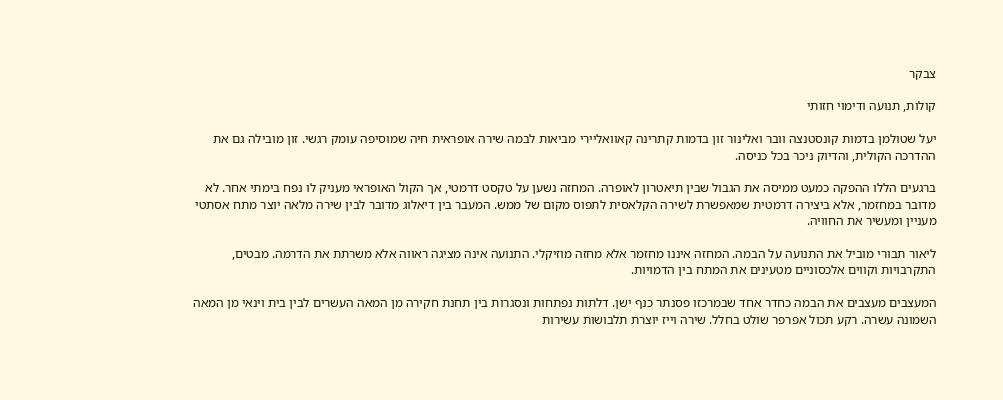צבקר

קולות, תנועה ודימוי חזותי

יעל שטולמן בדמות קונסטנצה וובר ואלינור זון בדמות קתרינה קאוואליירי מביאות לבמה שירה אופראית חיה שמוסיפה עומק רגשי. זון מובילה גם את ההדרכה הקולית, והדיוק ניכר בכל כניסה.

ברגעים הללו ההפקה כמעט ממיסה את הגבול שבין תיאטרון לאופרה. המחזה נשען על טקסט דרמטי, אך הקול האופראי מעניק לו נפח בימתי אחר. לא מדובר במחזמר, אלא ביצירה דרמטית שמאפשרת לשירה הקלאסית לתפוס מקום של ממש. המעבר בין דיאלוג מדובר לבין שירה מלאה יוצר מתח אסתטי מעניין ומעשיר את החוויה.

ליאור תבורי מוביל את התנועה על הבמה. המחזה איננו מחזמר אלא מחזה מוזיקלי. התנועה אינה מציגה ראווה אלא משרתת את הדרמה. מבטים, התקרבויות וקווים אלכסוניים מטעינים את המתח בין הדמויות.

המעצבים מעצבים את הבמה כחדר אחד שבמרכזו פסנתר כנף ישן. דלתות נפתחות ונסגרות בין תחנת חקירה מן המאה העשרים לבין בית וינאי מן המאה השמונה עשרה. רקע תכול אפרפר שולט בחלל. שירה וייז יוצרת תלבושות עשירות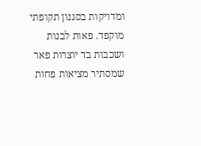ומדויקות בסגנון תקופתי מוקפד. פאות לבנות ושכבות בד יוצרות פאר שמסתיר מציאות פחות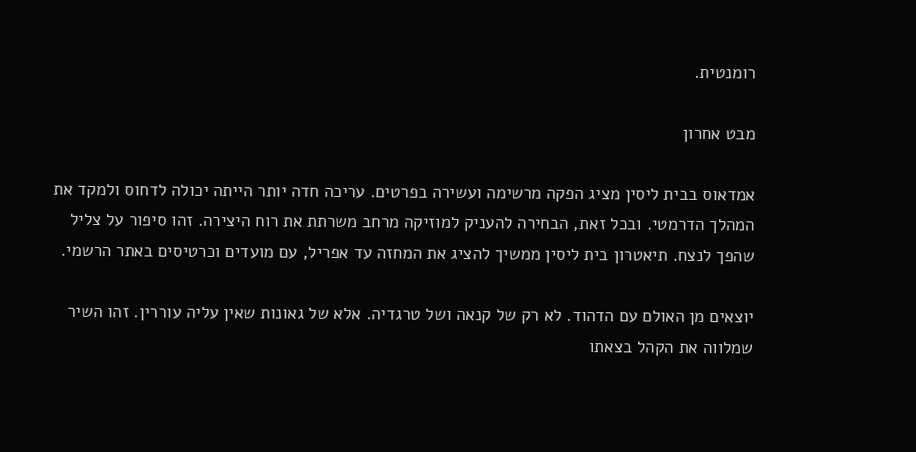רומנטית.

מבט אחרון

אמדאוס בבית ליסין מציג הפקה מרשימה ועשירה בפרטים. עריכה חדה יותר הייתה יכולה לדחוס ולמקד את המהלך הדרמטי. ובכל זאת, הבחירה להעניק למוזיקה מרחב משרתת את רוח היצירה. זהו סיפור על צליל שהפך לנצח. תיאטרון בית ליסין ממשיך להציג את המחזה עד אפריל, עם מועדים וכרטיסים באתר הרשמי.

יוצאים מן האולם עם הדהוד. לא רק של קנאה ושל טרגדיה. אלא של גאונות שאין עליה עוררין. זהו השיר שמלווה את הקהל בצאתו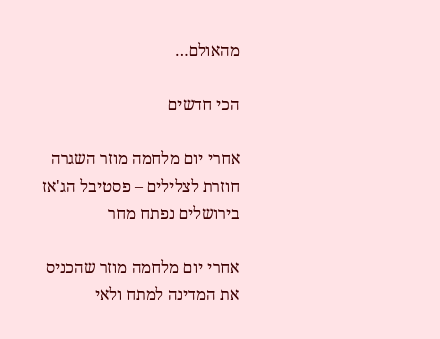מהאולם…

הכי חדשים

אחרי יום מלחמה מוזר השגרה חוזרת לצלילים – פסטיבל הג'אז בירושלים נפתח מחר

אחרי יום מלחמה מוזר שהכניס את המדינה למתח ולאי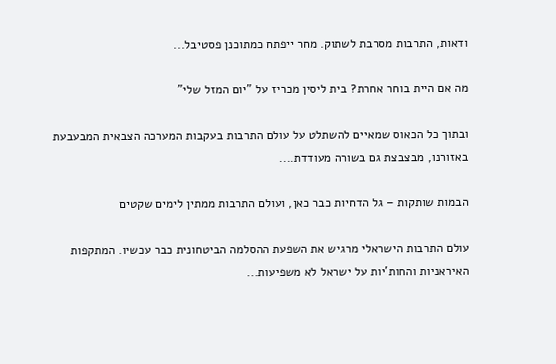ודאות, התרבות מסרבת לשתוק. מחר ייפתח כמתוכנן פסטיבל...

מה אם היית בוחר אחרת? בית ליסין מכריז על "יום המזל שלי"

ובתוך כל הכאוס שמאיים להשתלט על עולם התרבות בעקבות המערכה הצבאית המבעבעת באזורנו, מבצבצת גם בשורה מעודדת....

הבמות שותקות – גל הדחיות כבר כאן, ועולם התרבות ממתין לימים שקטים

עולם התרבות הישראלי מרגיש את השפעת ההסלמה הביטחונית כבר עכשיו. המתקפות האיראניות והחות'יות על ישראל לא משפיעות...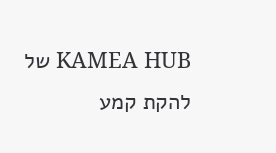KAMEA HUB של להקת קמע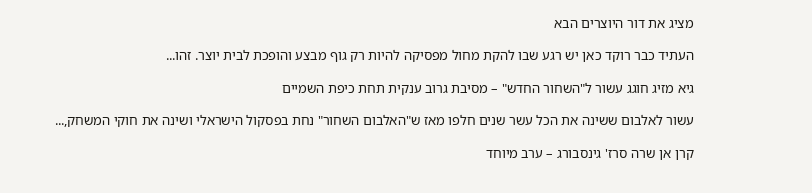מציג את דור היוצרים הבא

העתיד כבר רוקד כאן יש רגע שבו להקת מחול מפסיקה להיות רק גוף מבצע והופכת לבית יוצר. זהו...

גיא מזיג חוגג עשור ל"השחור החדש" – מסיבת גרוב ענקית תחת כיפת השמיים

עשור לאלבום ששינה את הכל עשר שנים חלפו מאז ש"האלבום השחור" נחת בפסקול הישראלי ושינה את חוקי המשחק,...

קרן אן שרה סרז' גינסבורג – ערב מיוחד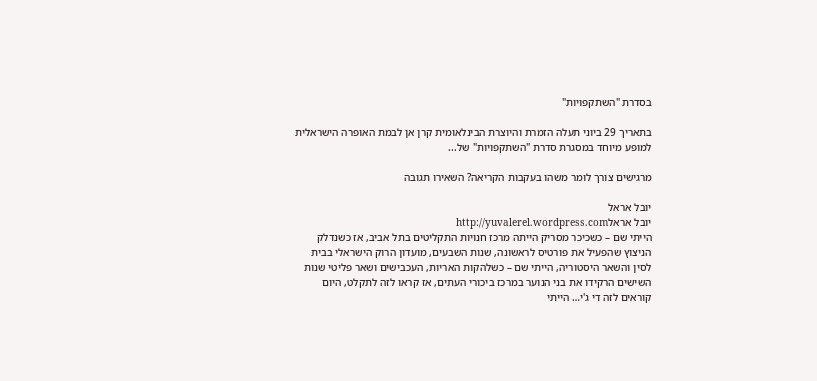בסדרת "השתקפויות"

בתאריך 29 ביוני תעלה הזמרת והיוצרת הבינלאומית קרן אן לבמת האופרה הישראלית למופע מיוחד במסגרת סדרת "השתקפויות" של...

מרגישים צורך לומר משהו בעקבות הקריאה? השאירו תגובה

יובל אראל
יובל אראלhttp://yuvalerel.wordpress.com
הייתי שם – כשכיכר מסריק הייתה מרכז חנויות התקליטים בתל אביב, אז כשנדלק הניצוץ שהפעיל את פורטיס לראשונה, שנות השבעים, מועדון הרוק הישראלי בבית לסין והשאר היסטוריה, הייתי שם – כשלהקות האריות, העכבישים ושאר פליטי שנות השישים הרקידו את בני הנוער במרכז ביכורי העתים, אז קראו לזה לתקלט, היום קוראים לזה די ג'י… הייתי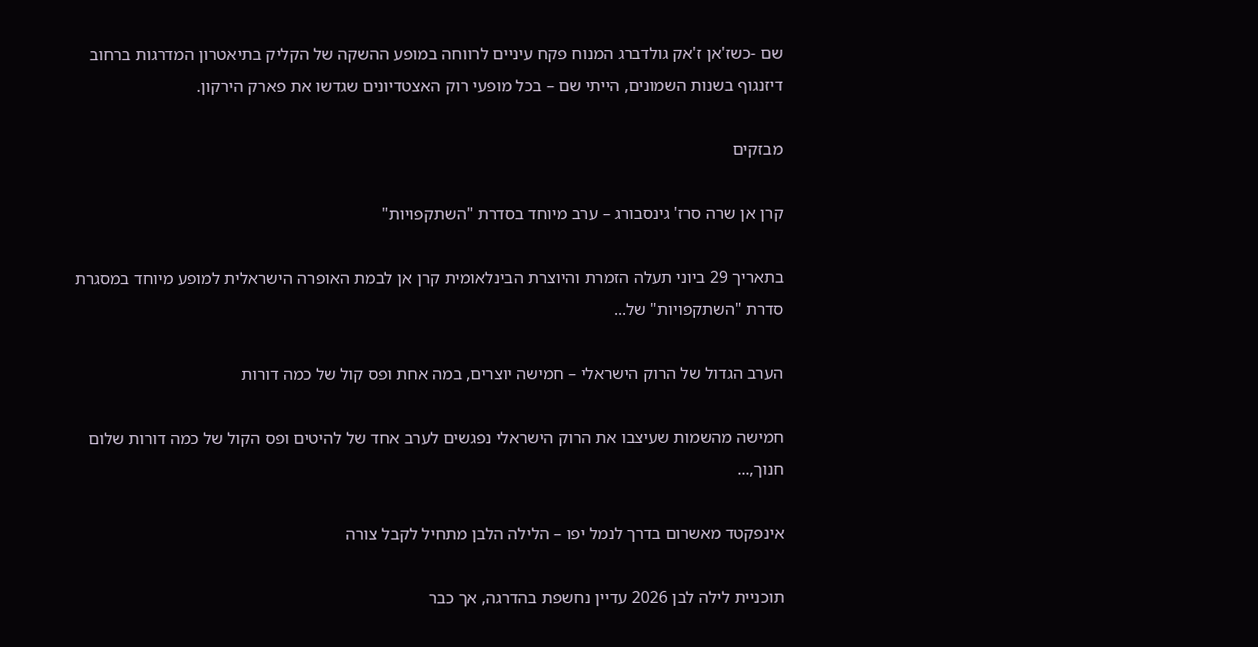שם -כשז'אן ז'אק גולדברג המנוח פקח עיניים לרווחה במופע ההשקה של הקליק בתיאטרון המדרגות ברחוב דיזנגוף בשנות השמונים, הייתי שם – בכל מופעי רוק האצטדיונים שגדשו את פארק הירקון.

מבזקים

קרן אן שרה סרז' גינסבורג – ערב מיוחד בסדרת "השתקפויות"

בתאריך 29 ביוני תעלה הזמרת והיוצרת הבינלאומית קרן אן לבמת האופרה הישראלית למופע מיוחד במסגרת סדרת "השתקפויות" של...

הערב הגדול של הרוק הישראלי – חמישה יוצרים, במה אחת ופס קול של כמה דורות

חמישה מהשמות שעיצבו את הרוק הישראלי נפגשים לערב אחד של להיטים ופס הקול של כמה דורות שלום חנוך,...

אינפקטד מאשרום בדרך לנמל יפו – הלילה הלבן מתחיל לקבל צורה

תוכניית לילה לבן 2026 עדיין נחשפת בהדרגה, אך כבר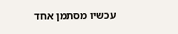עכשיו מסתמן אחד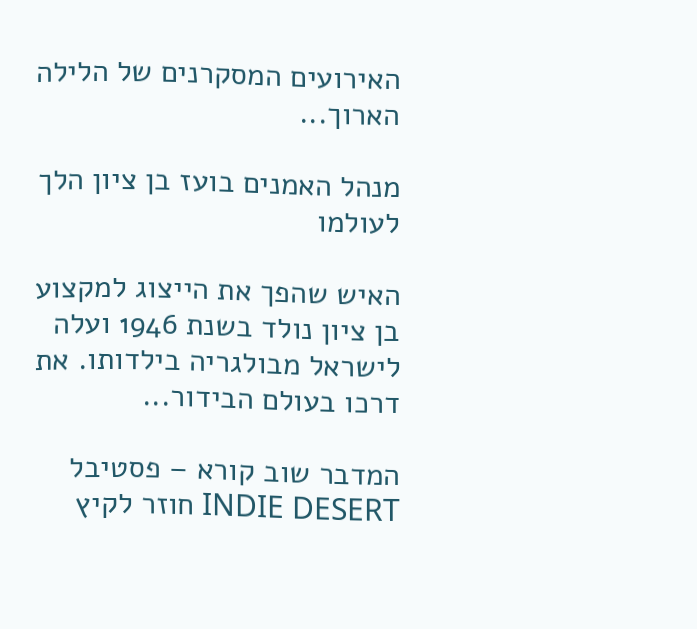האירועים המסקרנים של הלילה הארוך...

מנהל האמנים בועז בן ציון הלך לעולמו

האיש שהפך את הייצוג למקצוע בן ציון נולד בשנת 1946 ועלה לישראל מבולגריה בילדותו. את דרכו בעולם הבידור...

המדבר שוב קורא – פסטיבל INDIE DESERT חוזר לקיץ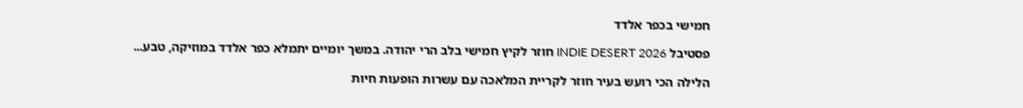חמישי בכפר אלדד

פסטיבל INDIE DESERT 2026 חוזר לקיץ חמישי בלב הרי יהודה. במשך יומיים יתמלא כפר אלדד במוזיקה, טבע...

הלילה הכי רועש בעיר חוזר לקריית המלאכה עם עשרות הופעות חיות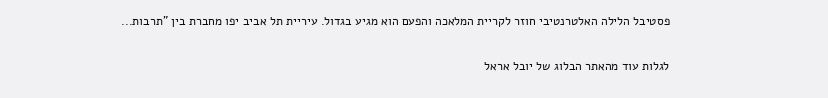פסטיבל הלילה האלטרנטיבי חוזר לקריית המלאכה והפעם הוא מגיע בגדול. עיריית תל אביב יפו מחברת בין "תרבות...

לגלות עוד מהאתר הבלוג של יובל אראל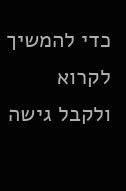כדי להמשיך לקרוא ולקבל גישה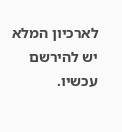לארכיון המלא יש להירשם עכשיו.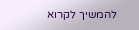להמשיך לקרוא